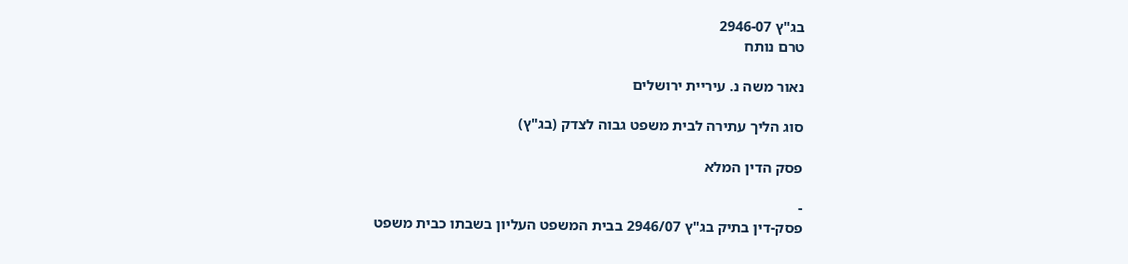בג"ץ 2946-07
טרם נותח

נאור משה נ. עיריית ירושלים

סוג הליך עתירה לבית משפט גבוה לצדק (בג"ץ)

פסק הדין המלא

-
פסק-דין בתיק בג"ץ 2946/07 בבית המשפט העליון בשבתו כבית משפט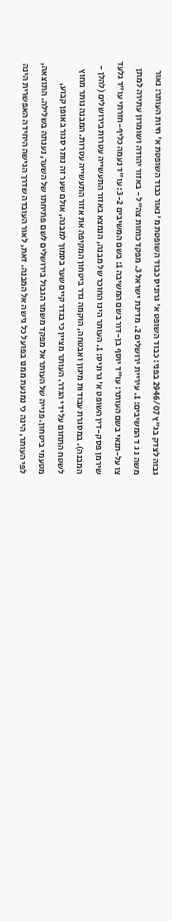גבוה לצדק בג"ץ 2946/07 בפני: כבוד השופט א' גרוניס כבוד השופטת מ' נאור כבוד השופטת א' חיות העותר: נאור משה נ ג ד המשיבים: 1. עיריית ירושלים 2. מדינת ישראל 3. מפקד כוחות צה"ל - באזור יהודה ושומרון עתירה למתן צו על-תנאי בשם העותר: עו"ד יוסף בן-דור בשם המשיבה 1: בשם המשיבים 3-2: עו"ד נעמה כליף-חזרתי עו"ד גלעד שירמן פסק-דין השופט א' גרוניס: 1. העותר הינו החוכר של מבנה, הנמצא באזור התעשייה עטרות בירושלים (להלן - המבנה). במסגרת עבודות מיגון ואבטחה, הוקמה גדר ביטחון המקיפה את אזור התעשייה עטרות. המבנה נותר מחוץ לשטח התחום על ידי הגדר. העותר מציין כי בגדר קיים שער בסמוך למבנה, אולם שער זה נותר סגור באופן קבוע, מטעמי ביטחון. פנייה של העותר אל מפקד משמר הגבול בירושלים לשם פתיחתו של השער, נענתה בשלילה. התוצאה, לפי העותר, הינה כי נמנעת ממנו בפועל כל גישה אל המבנה. זאת, לאור העובדה שדרך הגישה היחידה האפשרית הינה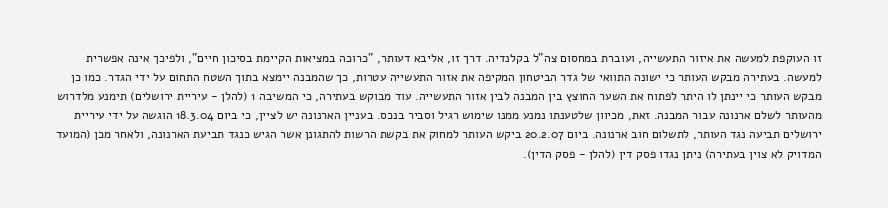זו העוקפת למעשה את איזור התעשייה, ועוברת במחסום צה"ל בקלנדיה. דרך זו, אליבא דעותר, "כרוכה במציאות הקיימת בסיכון חיים", ולפיכך אינה אפשרית למעשה. בעתירה מבקש העותר כי ישונה התוואי של גדר הביטחון המקיפה את אזור התעשייה עטרות, כך שהמבנה יימצא בתוך השטח התחום על ידי הגדר. כמו כן מבקש העותר כי יינתן לו היתר לפתוח את השער החוצץ בין המבנה לבין אזור התעשייה. עוד מבוקש בעתירה, כי המשיבה 1 (להלן - עיריית ירושלים) תימנע מלדרוש מהעותר לשלם ארנונה עבור המבנה. זאת, מכיוון שלטענתו נמנע ממנו שימוש רגיל וסביר בנכס. בעניין הארנונה יש לציין, כי ביום 18.3.04 הוגשה על ידי עיריית ירושלים תביעה נגד העותר, לתשלום חוב ארנונה. ביום 20.2.07 ביקש העותר למחוק את בקשת הרשות להתגונן אשר הגיש כנגד תביעת הארנונה, ולאחר מכן (המועד המדויק לא צוין בעתירה) ניתן נגדו פסק דין (להלן - פסק הדין).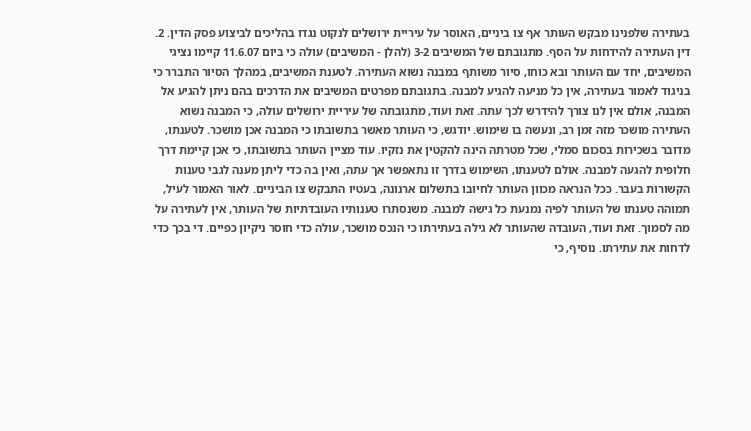בעתירה שלפנינו מבקש העותר אף צו ביניים, האוסר על עיריית ירושלים לנקוט נגדו בהליכים לביצוע פסק הדין. 2. דין העתירה להידחות על הסף. מתגובתם של המשיבים 3-2 (להלן - המשיבים) עולה כי ביום 11.6.07 קיימו נציגי המשיבים, יחד עם העותר ובא כוחו, סיור משותף במבנה נשוא העתירה. לטענת המשיבים, במהלך הסיור התברר כי בניגוד לאמור בעתירה, אין כל מניעה להגיע למבנה. בתגובתם מפרטים המשיבים את הדרכים בהם ניתן להגיע אל המבנה, אולם אין לנו צורך להידרש לכך עתה. זאת ועוד, מתגובתה של עיריית ירושלים עולה, כי המבנה נשוא העתירה מושכר מזה זמן רב, ונעשה בו שימוש. יודגש, כי העותר מאשר בתשובתו כי המבנה אכן מושכר. לטענתו, מדובר בשכירות בסכום סמלי, שכל מטרתה הינה להקטין את נזקיו. עוד מציין העותר בתשובתו, כי אכן קיימת דרך חלופית להגעה למבנה. אולם לטענתו, השימוש בדרך זו נתאפשר אך עתה, ואין בה כדי ליתן מענה לגבי טענות הקשורות בעבר. ככל הנראה מכוון העותר לחיובו בתשלום ארנונה, בעטיו התבקש צו הביניים. לאור האמור לעיל, תמוהה טענתו של העותר לפיה נמנעת כל גישה למבנה. משנסתרו טענותיו העובדתיות של העותר, אין לעתירה על מה לסמוך. זאת ועוד, העובדה שהעותר לא גילה בעתירתו כי הנכס מושכר, עולה כדי חוסר ניקיון כפיים. די בכך כדי לדחות את עתירתו. נוסיף, כי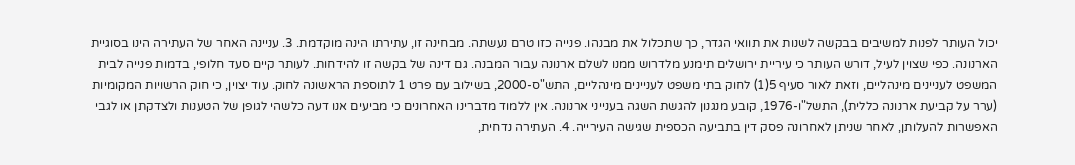יכול העותר לפנות למשיבים בבקשה לשנות את תוואי הגדר, כך שתכלול את מבנהו. פנייה כזו טרם נעשתה. מבחינה זו, עתירתו הינה מוקדמת. 3. עניינה האחר של העתירה הינו בסוגיית הארנונה. כפי שצוין לעיל, דורש העותר כי עיריית ירושלים תימנע מלדרוש ממנו לשלם ארנונה עבור המבנה. גם דינה של בקשה זו להידחות. לעותר קיים סעד חלופי, בדמות פנייה לבית המשפט לעניינים מינהליים, וזאת לאור סעיף 5(1) לחוק בתי משפט לעניינים מינהליים, התש"ס-2000, בשילוב עם פרט 1 לתוספת הראשונה לחוק. עוד יצוין, כי חוק הרשויות המקומיות (ערר על קביעת ארנונה כללית), התשל"ו-1976, קובע מנגנון להגשת השגה בענייני ארנונה. אין ללמוד מדברינו האחרונים כי מביעים אנו דעה כלשהי לגופן של הטענות ולצדקתן או לגבי האפשרות להעלותן, לאחר שניתן לאחרונה פסק דין בתביעה הכספית שגישה העירייה. 4. העתירה נדחית,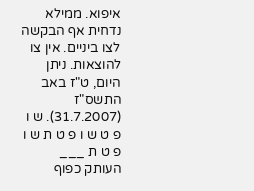איפוא. ממילא נדחית אף הבקשה לצו ביניים. אין צו להוצאות. ניתן היום, ט"ז באב התשס"ז (31.7.2007). ש ו פ ט ש ו פ ט ת ש ו פ ט ת ___ העותק כפוף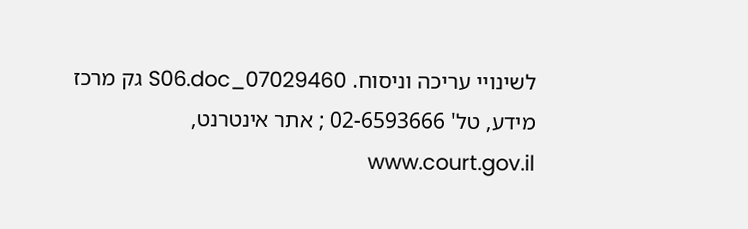לשינויי עריכה וניסוח. 07029460_S06.doc גק מרכז מידע, טל' 02-6593666 ; אתר אינטרנט, www.court.gov.il